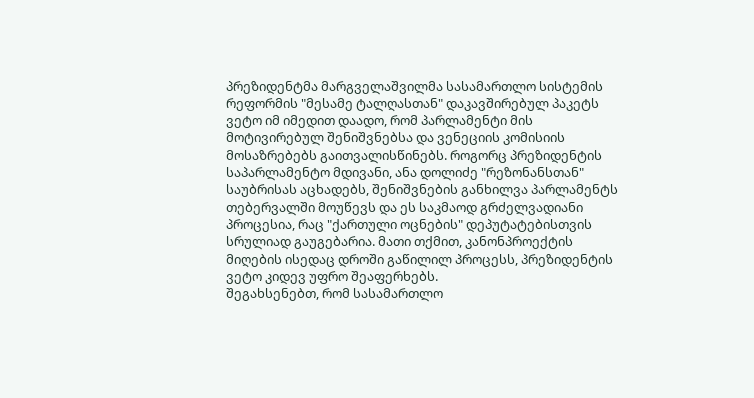პრეზიდენტმა მარგველაშვილმა სასამართლო სისტემის რეფორმის "მესამე ტალღასთან" დაკავშირებულ პაკეტს ვეტო იმ იმედით დაადო, რომ პარლამენტი მის მოტივირებულ შენიშვნებსა და ვენეციის კომისიის მოსაზრებებს გაითვალისწინებს. როგორც პრეზიდენტის საპარლამენტო მდივანი, ანა დოლიძე "რეზონანსთან" საუბრისას აცხადებს, შენიშვნების განხილვა პარლამენტს თებერვალში მოუწევს და ეს საკმაოდ გრძელვადიანი პროცესია, რაც "ქართული ოცნების" დეპუტატებისთვის სრულიად გაუგებარია. მათი თქმით, კანონპროექტის მიღების ისედაც დროში გაწილილ პროცესს, პრეზიდენტის ვეტო კიდევ უფრო შეაფერხებს.
შეგახსენებთ, რომ სასამართლო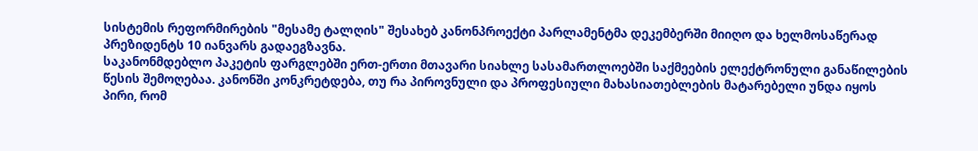სისტემის რეფორმირების "მესამე ტალღის" შესახებ კანონპროექტი პარლამენტმა დეკემბერში მიიღო და ხელმოსაწერად პრეზიდენტს 10 იანვარს გადაეგზავნა.
საკანონმდებლო პაკეტის ფარგლებში ერთ-ერთი მთავარი სიახლე სასამართლოებში საქმეების ელექტრონული განაწილების წესის შემოღებაა. კანონში კონკრეტდება, თუ რა პიროვნული და პროფესიული მახასიათებლების მატარებელი უნდა იყოს პირი, რომ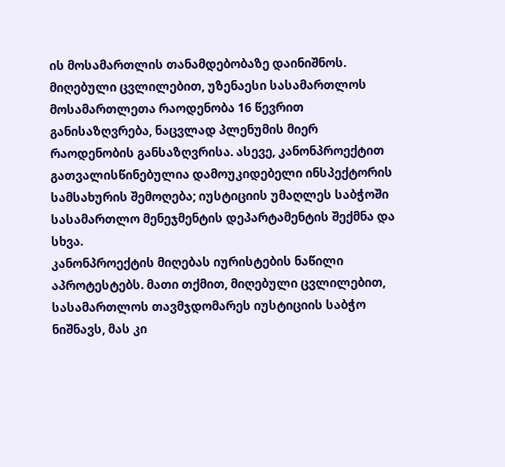ის მოსამართლის თანამდებობაზე დაინიშნოს. მიღებული ცვლილებით, უზენაესი სასამართლოს მოსამართლეთა რაოდენობა 16 წევრით განისაზღვრება, ნაცვლად პლენუმის მიერ რაოდენობის განსაზღვრისა. ასევე, კანონპროექტით გათვალისწინებულია დამოუკიდებელი ინსპექტორის სამსახურის შემოღება; იუსტიციის უმაღლეს საბჭოში სასამართლო მენეჯმენტის დეპარტამენტის შექმნა და სხვა.
კანონპროექტის მიღებას იურისტების ნაწილი აპროტესტებს. მათი თქმით, მიღებული ცვლილებით, სასამართლოს თავმჯდომარეს იუსტიციის საბჭო ნიშნავს, მას კი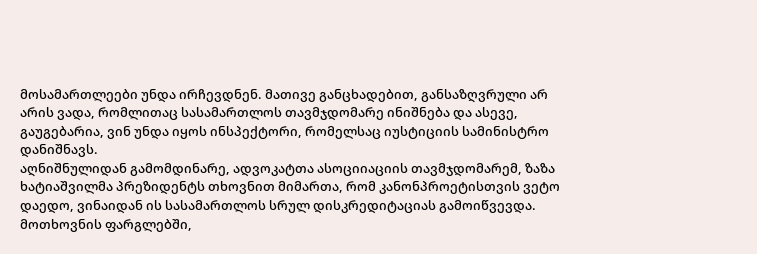მოსამართლეები უნდა ირჩევდნენ. მათივე განცხადებით, განსაზღვრული არ არის ვადა, რომლითაც სასამართლოს თავმჯდომარე ინიშნება და ასევე, გაუგებარია, ვინ უნდა იყოს ინსპექტორი, რომელსაც იუსტიციის სამინისტრო დანიშნავს.
აღნიშნულიდან გამომდინარე, ადვოკატთა ასოციიაციის თავმჯდომარემ, ზაზა ხატიაშვილმა პრეზიდენტს თხოვნით მიმართა, რომ კანონპროეტისთვის ვეტო დაედო, ვინაიდან ის სასამართლოს სრულ დისკრედიტაციას გამოიწვევდა.
მოთხოვნის ფარგლებში,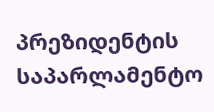პრეზიდენტის საპარლამენტო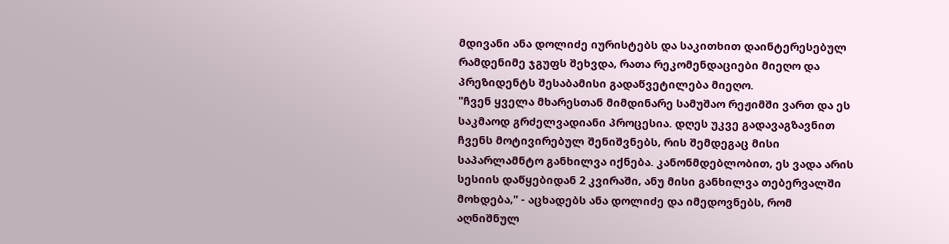მდივანი ანა დოლიძე იურისტებს და საკითხით დაინტერესებულ რამდენიმე ჯგუფს შეხვდა, რათა რეკომენდაციები მიეღო და პრეზიდენტს შესაბამისი გადაწვეტილება მიეღო.
"ჩვენ ყველა მხარესთან მიმდინარე სამუშაო რეჟიმში ვართ და ეს საკმაოდ გრძელვადიანი პროცესია. დღეს უკვე გადავაგზავნით ჩვენს მოტივირებულ შენიშვნებს, რის შემდეგაც მისი საპარლამნტო განხილვა იქნება. კანონმდებლობით, ეს ვადა არის სესიის დაწყებიდან 2 კვირაში, ანუ მისი განხილვა თებერვალში მოხდება," - აცხადებს ანა დოლიძე და იმედოვნებს, რომ აღნიშნულ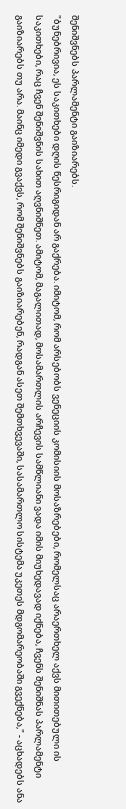შენიშვნებს პარლამენტი გაიზიარებს.
"ბუნებრივია, ეს საკითხები დღის წესრიგიდან არ გაქრება. იმიტომ, რომ არსებობს ვენეციის კომისიის მოსაზრებები, რომელსაც არაერთხელ აქვს მითითებული ის საკითხები, რაც ჩვენ შენიშვნის სახით აღვნიშნეთ. ამიტომ, მაგალითად, მოსამართლის არჩევის სამწლიანი ვადა იმის მიუხედავად იქნება, ჩვენს შენიშნას პარლამენტი გაიზიარებს თუ არა. მაინც იმედი გვაქვს, რომ შენიშვნებს გაიზიარებენ, რადგან ასეთ შემთხვევაში, სასამართლო სისტემა უკეთეს მდგომარეობაში გვექნება," - აცხადებს ანა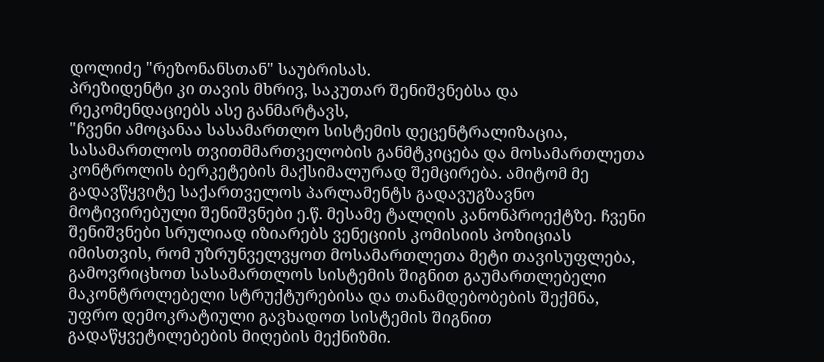დოლიძე "რეზონანსთან" საუბრისას.
პრეზიდენტი კი თავის მხრივ, საკუთარ შენიშვნებსა და რეკომენდაციებს ასე განმარტავს,
"ჩვენი ამოცანაა სასამართლო სისტემის დეცენტრალიზაცია, სასამართლოს თვითმმართველობის განმტკიცება და მოსამართლეთა კონტროლის ბერკეტების მაქსიმალურად შემცირება. ამიტომ მე გადავწყვიტე საქართველოს პარლამენტს გადავუგზავნო მოტივირებული შენიშვნები ე.წ. მესამე ტალღის კანონპროექტზე. ჩვენი შენიშვნები სრულიად იზიარებს ვენეციის კომისიის პოზიციას იმისთვის, რომ უზრუნველვყოთ მოსამართლეთა მეტი თავისუფლება, გამოვრიცხოთ სასამართლოს სისტემის შიგნით გაუმართლებელი მაკონტროლებელი სტრუქტურებისა და თანამდებობების შექმნა, უფრო დემოკრატიული გავხადოთ სისტემის შიგნით გადაწყვეტილებების მიღების მექნიზმი.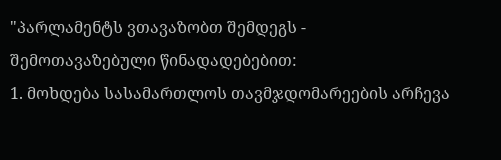"პარლამენტს ვთავაზობთ შემდეგს - შემოთავაზებული წინადადებებით:
1. მოხდება სასამართლოს თავმჯდომარეების არჩევა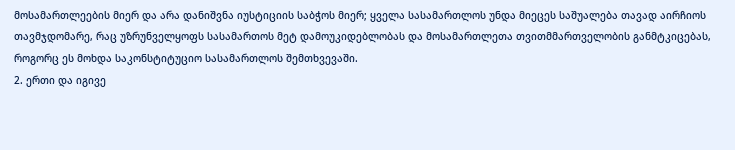მოსამართლეების მიერ და არა დანიშვნა იუსტიციის საბჭოს მიერ; ყველა სასამართლოს უნდა მიეცეს საშუალება თავად აირჩიოს თავმჯდომარე, რაც უზრუნველყოფს სასამართოს მეტ დამოუკიდებლობას და მოსამართლეთა თვითმმართველობის განმტკიცებას, როგორც ეს მოხდა საკონსტიტუციო სასამართლოს შემთხვევაში.
2. ერთი და იგივე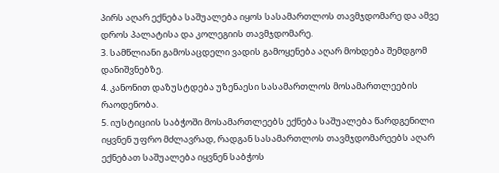პირს აღარ ექნება საშუალება იყოს სასამართლოს თავმჯდომარე და ამვე დროს პალატისა და კოლეგიის თავმჯდომარე.
3. სამწლიანი გამოსაცდელი ვადის გამოყენება აღარ მოხდება შემდგომ დანიშვნებზე.
4. კანონით დაზუსტდება უზენაესი სასამართლოს მოსამართლეების რაოდენობა.
5. იუსტიციის საბჭოში მოსამართლეებს ექნება საშუალება წარდგენილი იყვნენ უფრო მძლავრად, რადგან სასამართლოს თავმჯდომარეებს აღარ ექნებათ საშუალება იყვნენ საბჭოს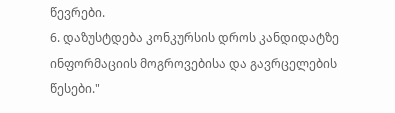წევრები.
6. დაზუსტდება კონკურსის დროს კანდიდატზე ინფორმაციის მოგროვებისა და გავრცელების წესები."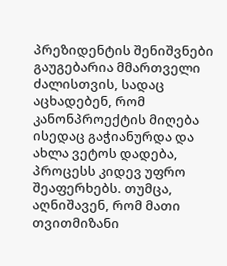პრეზიდენტის შენიშვნები გაუგებარია მმართველი ძალისთვის, სადაც აცხადებენ, რომ კანონპროექტის მიღება ისედაც გაჭიანურდა და ახლა ვეტოს დადება, პროცესს კიდევ უფრო შეაფერხებს. თუმცა, აღნიშავენ, რომ მათი თვითმიზანი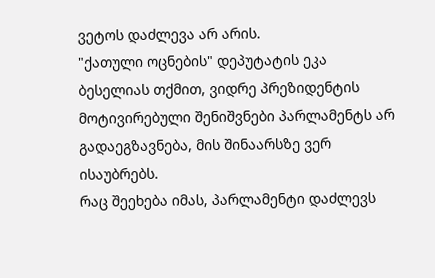ვეტოს დაძლევა არ არის.
"ქათული ოცნების" დეპუტატის ეკა ბესელიას თქმით, ვიდრე პრეზიდენტის მოტივირებული შენიშვნები პარლამენტს არ გადაეგზავნება, მის შინაარსზე ვერ ისაუბრებს.
რაც შეეხება იმას, პარლამენტი დაძლევს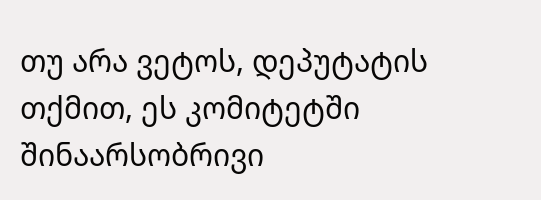თუ არა ვეტოს, დეპუტატის თქმით, ეს კომიტეტში შინაარსობრივი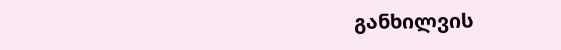განხილვის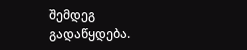შემდეგ გადაწყდება.